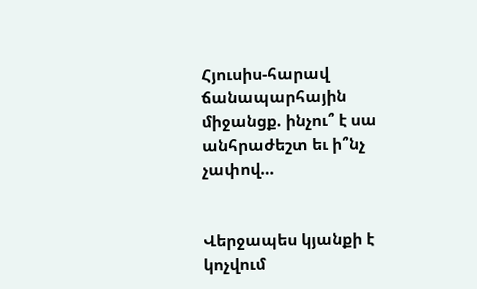Հյուսիս-հարավ ճանապարհային միջանցք. ինչու՞ է սա անհրաժեշտ եւ ի՞նչ չափով…


Վերջապես կյանքի է կոչվում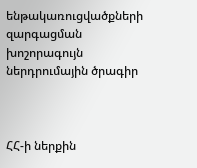ենթակառուցվածքների զարգացման խոշորագույն ներդրումային ծրագիր



ՀՀ-ի ներքին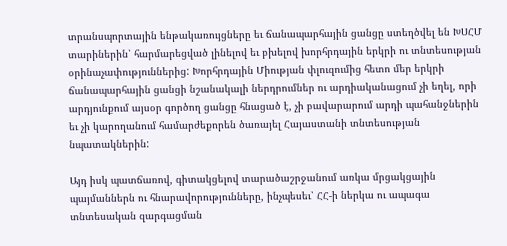տրանսպորտային ենթակառույցները եւ ճանապարհային ցանցը ստեղծվել են ԽՍՀՄ տարիներին՝ հարմարեցված լինելով եւ բխելով խորհրդային երկրի ու տնտեսության օրինաչափություններից: Խորհրդային Միության փլուզումից հետո մեր երկրի ճանապարհային ցանցի նշանակալի ներդրումներ ու արդիականացում չի եղել, որի արդյունքում այսօր գործող ցանցը հնացած է, չի բավարարում արդի պահանջներին եւ չի կարողանում համարժեքորեն ծառայել Հայաստանի տնտեսության նպատակներին:

Այդ իսկ պատճառով, գիտակցելով տարածաշրջանում առկա մրցակցային պայմաններն ու հնարավորությունները, ինչպեսեւ՝ ՀՀ-ի ներկա ու ապագա տնտեսական զարգացման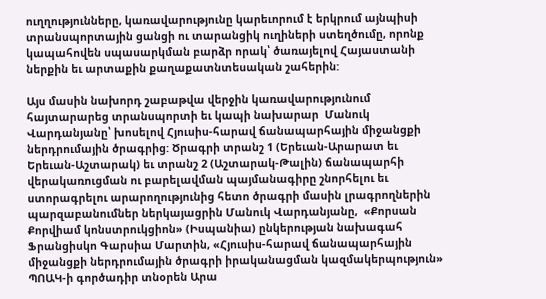ուղղությունները, կառավարությունը կարեւորում է երկրում այնպիսի տրանսպորտային ցանցի ու տարանցիկ ուղիների ստեղծումը, որոնք կապահովեն սպասարկման բարձր որակ՝ ծառայելով Հայաստանի ներքին եւ արտաքին քաղաքատնտեսական շահերին:

Այս մասին նախորդ շաբաթվա վերջին կառավարությունում հայտարարեց տրանսպորտի եւ կապի նախարար  Մանուկ Վարդանյանը՝ խոսելով Հյուսիս-հարավ ճանապարհային միջանցքի ներդրումային ծրագրից: Ծրագրի տրանշ 1 (Երեւան-Արարատ եւ Երեւան-Աշտարակ) եւ տրանշ 2 (Աշտարակ-Թալին) ճանապարհի վերակառուցման ու բարելավման պայմանագիրը շնորհելու եւ ստորագրելու արարողությունից հետո ծրագրի մասին լրագրողներին պարզաբանումներ ներկայացրին Մանուկ Վարդանյանը,  «Քորսան Քորվիամ կոնստրուկցիոն» (Իսպանիա) ընկերության նախագահ Ֆրանցիսկո Գարսիա Մարտին, «Հյուսիս-հարավ ճանապարհային միջանցքի ներդրումային ծրագրի իրականացման կազմակերպություն» ՊՈԱԿ-ի գործադիր տնօրեն Արա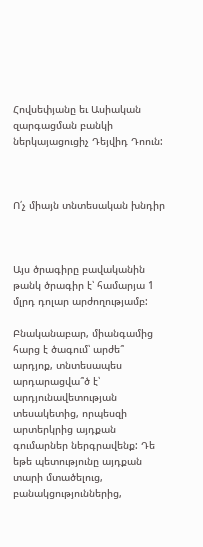Հովսեփյանը եւ Ասիական զարգացման բանկի ներկայացուցիչ Դեյվիդ Դոուն:



Ո՛չ միայն տնտեսական խնդիր



Այս ծրագիրը բավականին թանկ ծրագիր է՝ համարյա 1 մլրդ դոլար արժողությամբ:

Բնականաբար, միանգամից հարց է ծագում՝ արժե՞ արդյոք, տնտեսապես արդարացվա՞ծ է՝ արդյունավետության տեսակետից, որպեսզի արտերկրից այդքան գումարներ ներգրավենք: Դե եթե պետությունը այդքան տարի մտածելուց, բանակցություններից,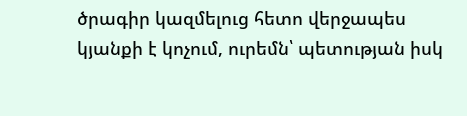ծրագիր կազմելուց հետո վերջապես կյանքի է կոչում, ուրեմն՝ պետության իսկ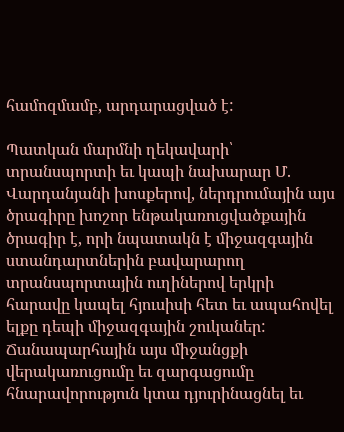համոզմամբ, արդարացված է:

Պատկան մարմնի ղեկավարի՝ տրանսպորտի եւ կապի նախարար Մ. Վարդանյանի խոսքերով, ներդրումային այս ծրագիրը խոշոր ենթակառուցվածքային ծրագիր է, որի նպատակն է միջազգային ստանդարտներին բավարարող տրանսպորտային ուղիներով երկրի հարավը կապել հյուսիսի հետ եւ ապահովել ելքը դեպի միջազգային շուկաներ: Ճանապարհային այս միջանցքի վերակառուցումը եւ զարգացումը հնարավորություն կտա դյուրինացնել եւ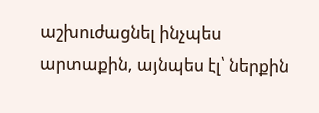աշխուժացնել ինչպես արտաքին, այնպես էլ՝ ներքին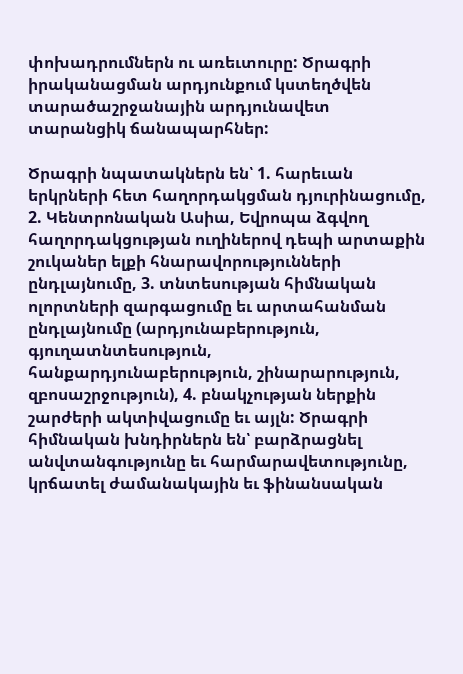փոխադրումներն ու առեւտուրը: Ծրագրի իրականացման արդյունքում կստեղծվեն տարածաշրջանային արդյունավետ տարանցիկ ճանապարհներ:

Ծրագրի նպատակներն են՝ 1. հարեւան երկրների հետ հաղորդակցման դյուրինացումը, 2. Կենտրոնական Ասիա, Եվրոպա ձգվող հաղորդակցության ուղիներով դեպի արտաքին շուկաներ ելքի հնարավորությունների ընդլայնումը, 3. տնտեսության հիմնական ոլորտների զարգացումը եւ արտահանման ընդլայնումը (արդյունաբերություն, գյուղատնտեսություն, հանքարդյունաբերություն, շինարարություն, զբոսաշրջություն), 4. բնակչության ներքին շարժերի ակտիվացումը եւ այլն: Ծրագրի հիմնական խնդիրներն են՝ բարձրացնել անվտանգությունը եւ հարմարավետությունը, կրճատել ժամանակային եւ ֆինանսական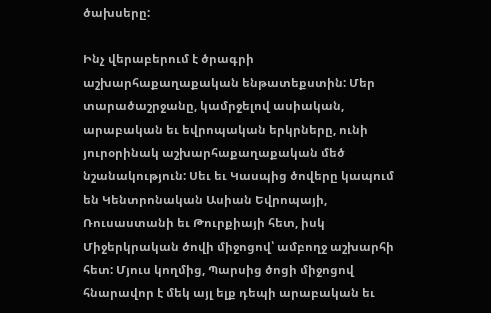ծախսերը:

Ինչ վերաբերում է ծրագրի աշխարհաքաղաքական ենթատեքստին: Մեր տարածաշրջանը, կամրջելով ասիական, արաբական եւ եվրոպական երկրները, ունի յուրօրինակ աշխարհաքաղաքական մեծ նշանակություն: Սեւ եւ Կասպից ծովերը կապում են Կենտրոնական Ասիան Եվրոպայի, Ռուսաստանի եւ Թուրքիայի հետ, իսկ Միջերկրական ծովի միջոցով՝ ամբողջ աշխարհի հետ: Մյուս կողմից, Պարսից ծոցի միջոցով հնարավոր է մեկ այլ ելք դեպի արաբական եւ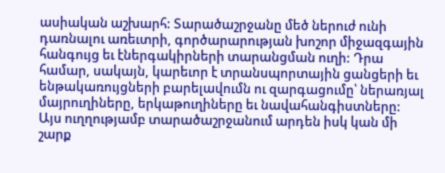ասիական աշխարհ: Տարածաշրջանը մեծ ներուժ ունի դառնալու առեւտրի, գործարարության խոշոր միջազգային հանգույց եւ էներգակիրների տարանցման ուղի: Դրա համար, սակայն, կարեւոր է տրանսպորտային ցանցերի եւ ենթակառույցների բարելավումն ու զարգացումը՝ ներառյալ մայրուղիները, երկաթուղիները եւ նավահանգիստները: Այս ուղղությամբ տարածաշրջանում արդեն իսկ կան մի շարք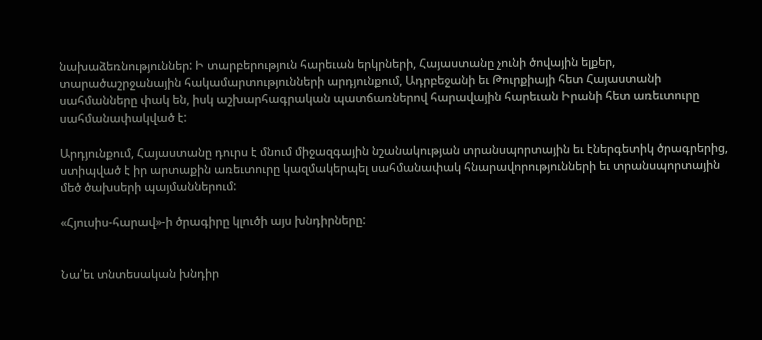նախաձեռնություններ: Ի տարբերություն հարեւան երկրների, Հայաստանը չունի ծովային ելքեր, տարածաշրջանային հակամարտությունների արդյունքում, Ադրբեջանի եւ Թուրքիայի հետ Հայաստանի սահմանները փակ են, իսկ աշխարհագրական պատճառներով հարավային հարեւան Իրանի հետ առեւտուրը սահմանափակված է:

Արդյունքում, Հայաստանը դուրս է մնում միջազգային նշանակության տրանսպորտային եւ էներգետիկ ծրագրերից, ստիպված է իր արտաքին առեւտուրը կազմակերպել սահմանափակ հնարավորությունների եւ տրանսպորտային մեծ ծախսերի պայմաններում:

«Հյուսիս-հարավ»-ի ծրագիրը կլուծի այս խնդիրները:


Նա՛եւ տնտեսական խնդիր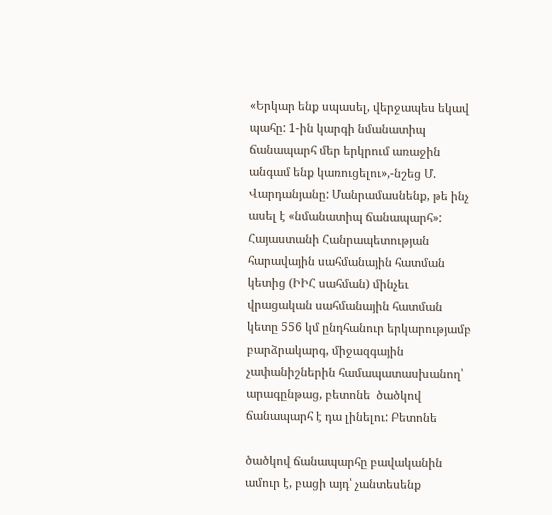«Երկար ենք սպասել, վերջապես եկավ պահը: 1-ին կարգի նմանատիպ ճանապարհ մեր երկրում առաջին անգամ ենք կառուցելու»,-նշեց Մ. Վարդանյանը: Մանրամասնենք, թե ինչ ասել է «նմանատիպ ճանապարհ»:  Հայաստանի Հանրապետության հարավային սահմանային հատման կետից (ԻԻՀ սահման) մինչեւ վրացական սահմանային հատման կետը 556 կմ ընդհանուր երկարությամբ բարձրակարգ, միջազգային չափանիշներին համապատասխանող՝ արագընթաց, բետոնե  ծածկով ճանապարհ է դա լինելու: Բետոնե

ծածկով ճանապարհը բավականին ամուր է, բացի այդ՝ չանտեսենք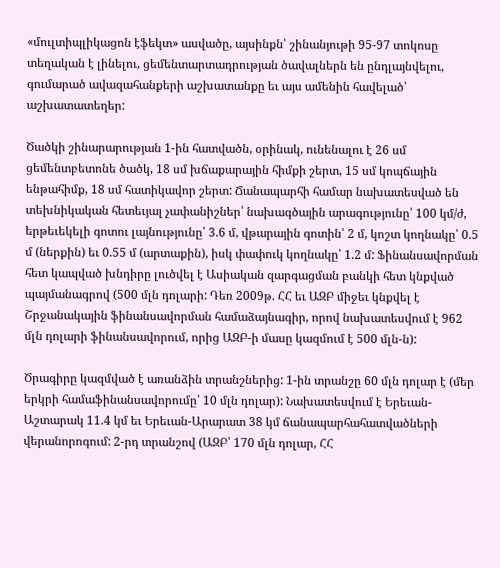«մուլտիպլիկացոն էֆեկտ» ասվածը, այսինքն՝ շինանյութի 95-97 տոկոսը տեղական է լինելու, ցեմենտարտադրության ծավալներն են ընդլայնվելու, գումարած ավազահանքերի աշխատանքը եւ այս ամենին հավելած՝ աշխատատեղեր:

Ծածկի շինարարության 1-ին հատվածն, օրինակ, ունենալու է 26 սմ ցեմենտբետոնե ծածկ, 18 սմ խճաքարային հիմքի շերտ, 15 սմ կոպճային ենթահիմք, 18 սմ հատիկավոր շերտ: Ճանապարհի համար նախատեսված են տեխնիկական հետեւյալ չափանիշներ՝ նախագծային արագությունը՝ 100 կմ/ժ, երթեւեկելի գոտու լայնությունը՝ 3.6 մ, վթարային գոտին՝ 2 մ, կոշտ կողնակը՝ 0.5 մ (ներքին) եւ 0.55 մ (արտաքին), իսկ փափուկ կողնակը՝ 1.2 մ: Ֆինանսավորման հետ կապված խնդիրը լուծվել է Ասիական զարգացման բանկի հետ կնքված պայմանագրով (500 մլն դոլարի: Դեռ 2009թ. ՀՀ եւ ԱԶԲ միջեւ կնքվել է Շրջանակային ֆինանսավորման համաձայնագիր, որով նախատեսվում է 962 մլն դոլարի ֆինանսավորում, որից ԱԶԲ-ի մասը կազմում է 500 մլն-ն):

Ծրագիրը կազմված է առանձին տրանշներից: 1-ին տրանշը 60 մլն դոլար է (մեր երկրի համաֆինանսավորումը՝ 10 մլն դոլար): Նախատեսվում է Երեւան-Աշտարակ 11.4 կմ եւ Երեւան-Արարատ 38 կմ ճանապարհահատվածների վերանորոգում: 2-րդ տրանշով (ԱԶԲ՝ 170 մլն դոլար, ՀՀ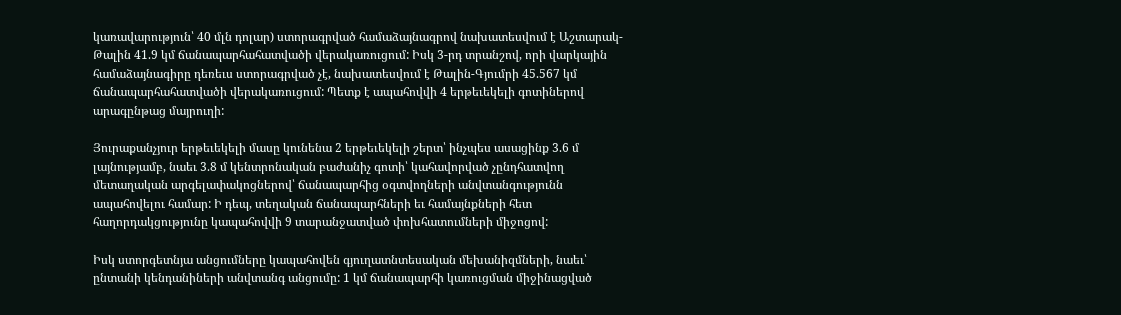կառավարություն՝ 40 մլն դոլար) ստորագրված համաձայնագրով նախատեսվում է Աշտարակ-Թալին 41.9 կմ ճանապարհահատվածի վերակառուցում: Իսկ 3-րդ տրանշով, որի վարկային համաձայնագիրը դեռեւս ստորագրված չէ, նախատեսվում է Թալին-Գյումրի 45.567 կմ ճանապարհահատվածի վերակառուցում: Պետք է ապահովվի 4 երթեւեկելի գոտիներով արագընթաց մայրուղի:

Յուրաքանչյուր երթեւեկելի մասը կունենա 2 երթեւեկելի շերտ՝ ինչպես ասացինք 3.6 մ լայնությամբ, նաեւ 3.8 մ կենտրոնական բաժանիչ գոտի՝ կահավորված չընդհատվող մետաղական արգելափակոցներով՝ ճանապարհից օգտվողների անվտանգությունն ապահովելու համար: Ի դեպ, տեղական ճանապարհների եւ համայնքների հետ հաղորդակցությունը կապահովվի 9 տարանջատված փոխհատումների միջոցով:

Իսկ ստորգետնյա անցումները կապահովեն գյուղատնտեսական մեխանիզմների, նաեւ՝ ընտանի կենդանիների անվտանգ անցումը: 1 կմ ճանապարհի կառուցման միջինացված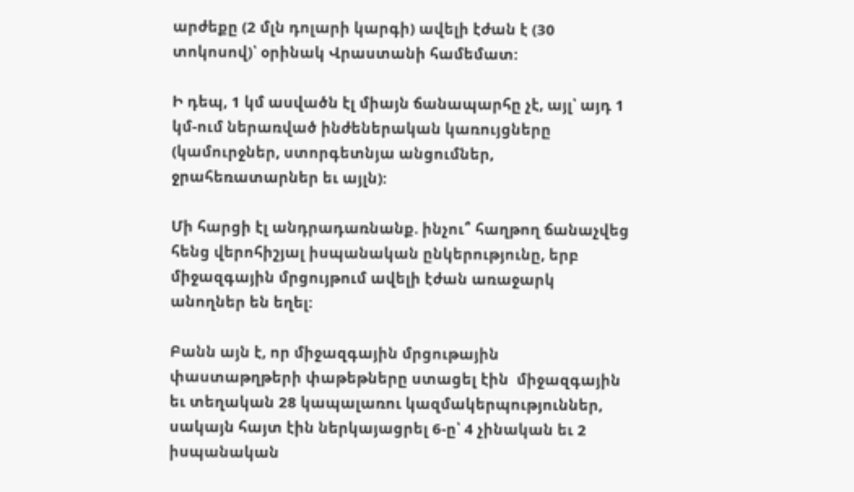արժեքը (2 մլն դոլարի կարգի) ավելի էժան է (30 տոկոսով)՝ օրինակ Վրաստանի համեմատ:

Ի դեպ, 1 կմ ասվածն էլ միայն ճանապարհը չէ, այլ՝ այդ 1 կմ-ում ներառված ինժեներական կառույցները (կամուրջներ, ստորգետնյա անցումներ, ջրահեռատարներ եւ այլն):

Մի հարցի էլ անդրադառնանք. ինչու՞ հաղթող ճանաչվեց հենց վերոհիշյալ իսպանական ընկերությունը, երբ միջազգային մրցույթում ավելի էժան առաջարկ անողներ են եղել:

Բանն այն է, որ միջազգային մրցութային փաստաթղթերի փաթեթները ստացել էին  միջազգային եւ տեղական 28 կապալառու կազմակերպություններ, սակայն հայտ էին ներկայացրել 6-ը՝ 4 չինական եւ 2 իսպանական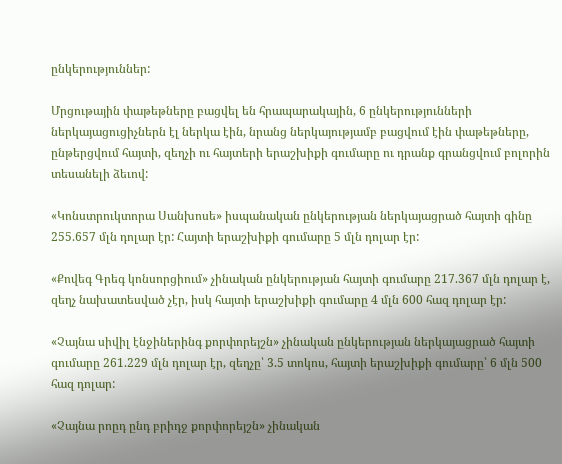ընկերություններ:

Մրցութային փաթեթները բացվել են հրապարակային, 6 ընկերությունների ներկայացուցիչներն էլ ներկա էին, նրանց ներկայությամբ բացվում էին փաթեթները, ընթերցվում հայտի, զեղչի ու հայտերի երաշխիքի գումարը ու դրանք գրանցվում բոլորին տեսանելի ձեւով:

«Կոնստրուկտորա Սանխոսե» իսպանական ընկերության ներկայացրած հայտի գինը 255.657 մլն դոլար էր: Հայտի երաշխիքի գումարը 5 մլն դոլար էր:

«Քովեգ Գրեգ կոնսորցիում» չինական ընկերության հայտի գումարը 217.367 մլն դոլար է, զեղչ նախատեսված չէր, իսկ հայտի երաշխիքի գումարը 4 մլն 600 հազ դոլար էր:

«Չայնա սիվիլ էնջիներինգ քորփորեյշն» չինական ընկերության ներկայացրած հայտի գումարը 261.229 մլն դոլար էր, զեղչը՝ 3.5 տոկոս, հայտի երաշխիքի գումարը՝ 6 մլն 500 հազ դոլար:

«Չայնա րոըդ ընդ բրիդջ քորփորեյշն» չինական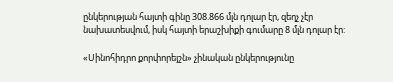ընկերության հայտի գինը 308.866 մլն դոլար էր, զեղչ չէր նախատեսվում, իսկ հայտի երաշխիքի գումարը 8 մլն դոլար էր:

«Սինոհիդրո քորփորեյշն» չինական ընկերությունը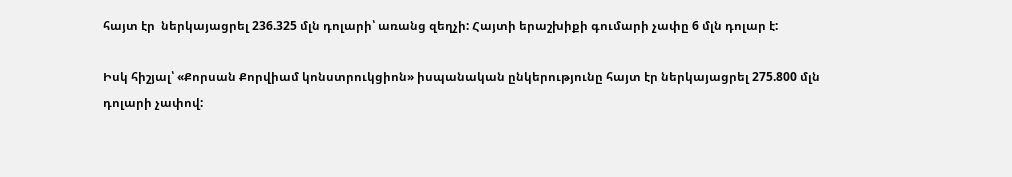հայտ էր  ներկայացրել 236.325 մլն դոլարի՝ առանց զեղչի: Հայտի երաշխիքի գումարի չափը 6 մլն դոլար է:

Իսկ հիշյալ՝ «Քորսան Քորվիամ կոնստրուկցիոն» իսպանական ընկերությունը հայտ էր ներկայացրել 275.800 մլն դոլարի չափով: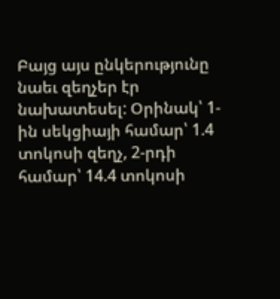Բայց այս ընկերությունը նաեւ զեղչեր էր նախատեսել: Օրինակ՝ 1-ին սեկցիայի համար՝ 1.4 տոկոսի զեղչ, 2-րդի համար՝ 14.4 տոկոսի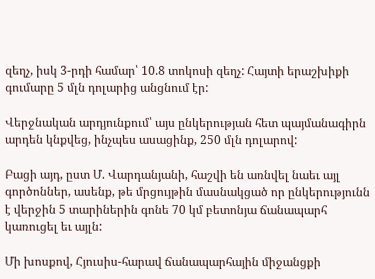զեղչ, իսկ 3-րդի համար՝ 10.8 տոկոսի զեղչ: Հայտի երաշխիքի գումարը 5 մլն դոլարից անցնում էր:

Վերջնական արդյունքում՝ այս ընկերության հետ պայմանագիրն արդեն կնքվեց, ինչպես ասացինք, 250 մլն դոլարով:

Բացի այդ, ըստ Մ. Վարդանյանի, հաշվի են առնվել նաեւ այլ գործոններ, ասենք, թե մրցույթին մասնակցած որ ընկերությունն է վերջին 5 տարիներին գոնե 70 կմ բետոնյա ճանապարհ կառուցել եւ այլն:

Մի խոսքով, Հյուսիս-հարավ ճանապարհային միջանցքի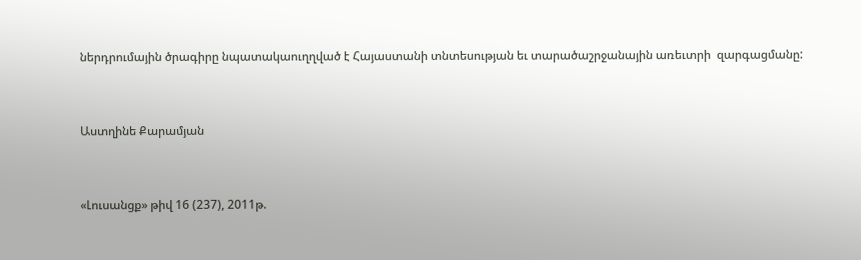ներդրումային ծրագիրը նպատակաուղղված է Հայաստանի տնտեսության եւ տարածաշրջանային առեւտրի  զարգացմանը:



Աստղինե Քարամյան



«Լուսանցք» թիվ 16 (237), 2011թ.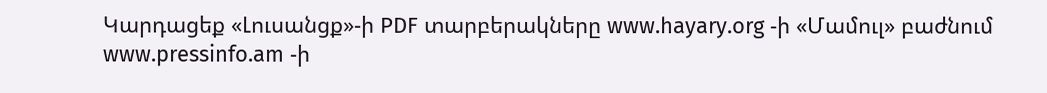Կարդացեք «Լուսանցք»-ի PDF տարբերակները www.hayary.org -ի «Մամուլ» բաժնում www.pressinfo.am -ի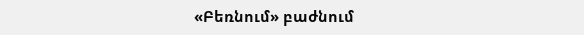«Բեռնում» բաժնում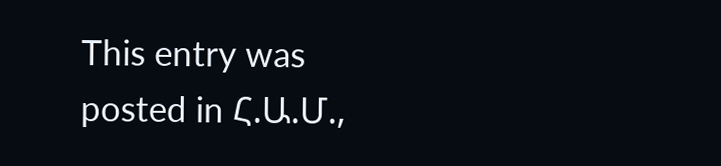This entry was posted in Հ.Ա.Մ.,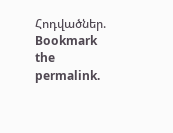Հոդվածներ. Bookmark the permalink.